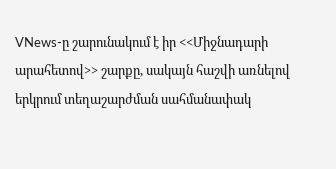VNews-ը շարունակում է իր <<Միջնադարի արահետով>> շարքը, սակայն հաշվի առնելով երկրում տեղաշարժման սահմանափակ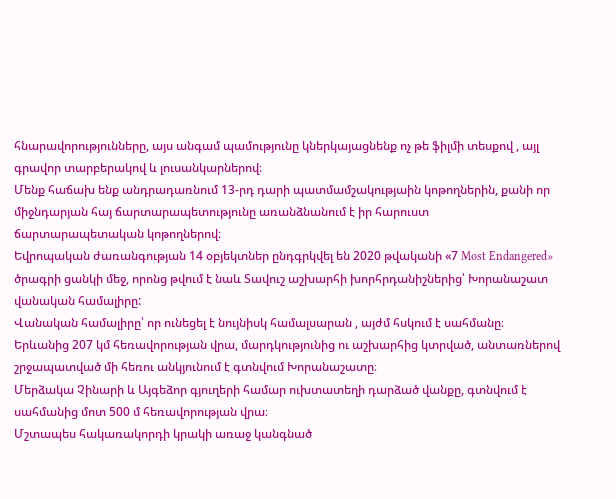հնարավորությունները, այս անգամ պամությունը կներկայացնենք ոչ թե ֆիլմի տեսքով , այլ գրավոր տարբերակով և լուսանկարներով։
Մենք հաճախ ենք անդրադառնում 13-րդ դարի պատմամշակությաին կոթողներին, քանի որ միջնդարյան հայ ճարտարապետությունը առանձնանում է իր հարուստ ճարտարապետական կոթողներով։
Եվրոպական ժառանգության 14 օբյեկտներ ընդգրկվել են 2020 թվականի «7 Most Endangered» ծրագրի ցանկի մեջ, որոնց թվում է նաև Տավուշ աշխարհի խորհրդանիշներից՝ Խորանաշատ վանական համալիրը:
Վանական համալիրը՝ որ ունեցել է նույնիսկ համալսարան , այժմ հսկում է սահմանը։ Երևանից 207 կմ հեռավորության վրա, մարդկությունից ու աշխարհից կտրված, անտառներով շրջապատված մի հեռու անկյունում է գտնվում Խորանաշատը։
Մերձակա Չինարի և Այգեձոր գյուղերի համար ուխտատեղի դարձած վանքը, գտնվում է սահմանից մոտ 500 մ հեռավորության վրա։
Մշտապես հակառակորդի կրակի առաջ կանգնած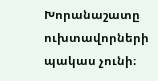Խորանաշատը ուխտավորների պակաս չունի։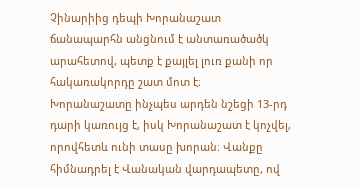Չինարիից դեպի Խորանաշատ ճանապարհն անցնում է անտառածածկ արահետով, պետք է քայլել լուռ քանի որ հակառակորդը շատ մոտ է։
Խորանաշատը ինչպես արդեն նշեցի 13-րդ դարի կառույց է, իսկ Խորանաշատ է կոչվել, որովհետև ունի տասը խորան։ Վանքը հիմնադրել է Վանական վարդապետը, ով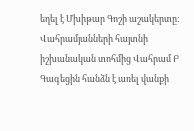եղել է Մխիթար Գոշի աշակերտը։
Վահրամյանների հայտնի իշխանական տոհմից Վահրամ Բ Գագեցին հանձն է առել վանքի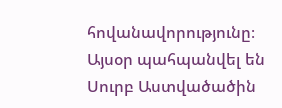հովանավորությունը։
Այսօր պահպանվել են Սուրբ Աստվածածին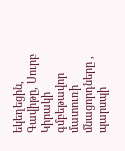եկեղեցին, Գավիթը, Սուրբ Կիրակի գմբեթավոր մատուռի մնացորդները , պարսպի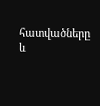հատվածները և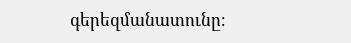գերեզմանատունը։